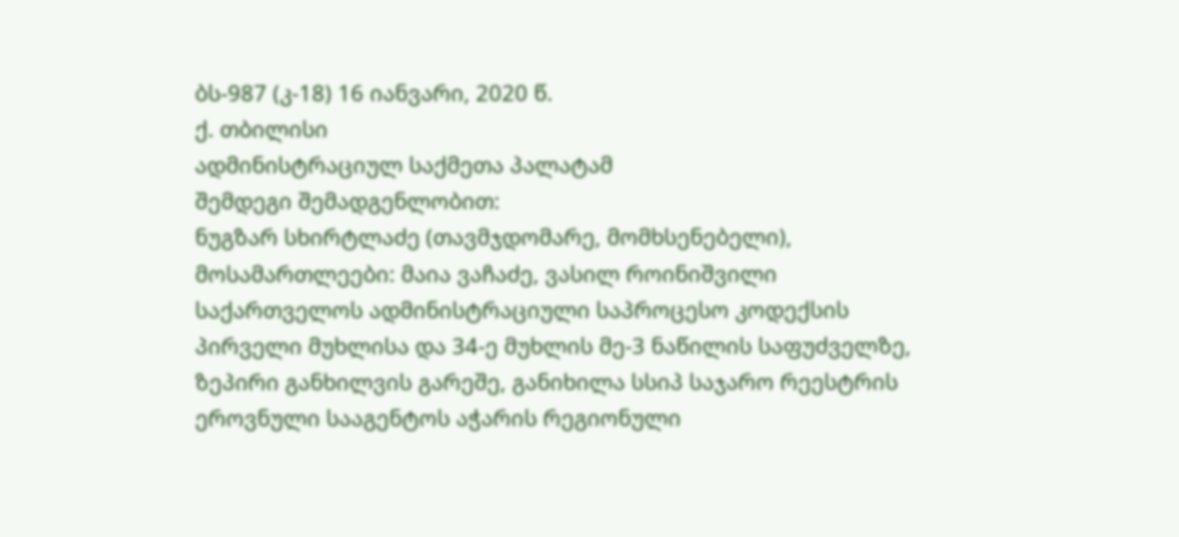ბს-987 (კ-18) 16 იანვარი, 2020 წ.
ქ. თბილისი
ადმინისტრაციულ საქმეთა პალატამ
შემდეგი შემადგენლობით:
ნუგზარ სხირტლაძე (თავმჯდომარე, მომხსენებელი),
მოსამართლეები: მაია ვაჩაძე, ვასილ როინიშვილი
საქართველოს ადმინისტრაციული საპროცესო კოდექსის პირველი მუხლისა და 34-ე მუხლის მე-3 ნაწილის საფუძველზე, ზეპირი განხილვის გარეშე, განიხილა სსიპ საჯარო რეესტრის ეროვნული სააგენტოს აჭარის რეგიონული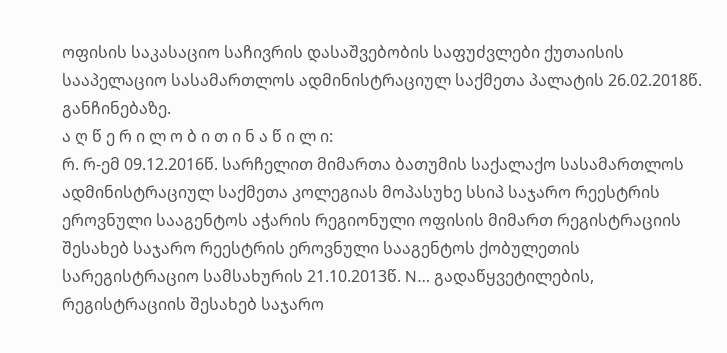ოფისის საკასაციო საჩივრის დასაშვებობის საფუძვლები ქუთაისის სააპელაციო სასამართლოს ადმინისტრაციულ საქმეთა პალატის 26.02.2018წ. განჩინებაზე.
ა ღ წ ე რ ი ლ ო ბ ი თ ი ნ ა წ ი ლ ი:
რ. რ-ემ 09.12.2016წ. სარჩელით მიმართა ბათუმის საქალაქო სასამართლოს ადმინისტრაციულ საქმეთა კოლეგიას მოპასუხე სსიპ საჯარო რეესტრის ეროვნული სააგენტოს აჭარის რეგიონული ოფისის მიმართ რეგისტრაციის შესახებ საჯარო რეესტრის ეროვნული სააგენტოს ქობულეთის სარეგისტრაციო სამსახურის 21.10.2013წ. N… გადაწყვეტილების, რეგისტრაციის შესახებ საჯარო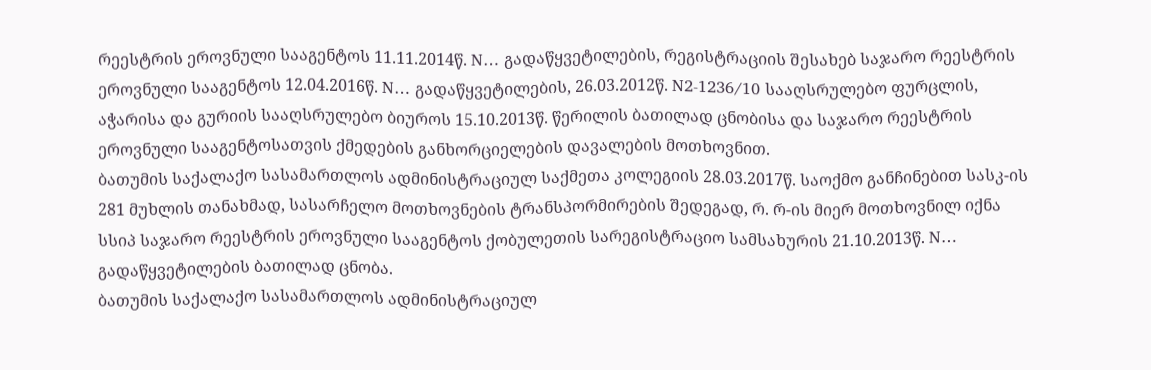რეესტრის ეროვნული სააგენტოს 11.11.2014წ. N… გადაწყვეტილების, რეგისტრაციის შესახებ საჯარო რეესტრის ეროვნული სააგენტოს 12.04.2016წ. N… გადაწყვეტილების, 26.03.2012წ. N2-1236/10 სააღსრულებო ფურცლის, აჭარისა და გურიის სააღსრულებო ბიუროს 15.10.2013წ. წერილის ბათილად ცნობისა და საჯარო რეესტრის ეროვნული სააგენტოსათვის ქმედების განხორციელების დავალების მოთხოვნით.
ბათუმის საქალაქო სასამართლოს ადმინისტრაციულ საქმეთა კოლეგიის 28.03.2017წ. საოქმო განჩინებით სასკ-ის 281 მუხლის თანახმად, სასარჩელო მოთხოვნების ტრანსპორმირების შედეგად, რ. რ-ის მიერ მოთხოვნილ იქნა სსიპ საჯარო რეესტრის ეროვნული სააგენტოს ქობულეთის სარეგისტრაციო სამსახურის 21.10.2013წ. N… გადაწყვეტილების ბათილად ცნობა.
ბათუმის საქალაქო სასამართლოს ადმინისტრაციულ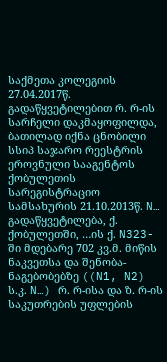საქმეთა კოლეგიის 27.04.2017წ. გადაწყვეტილებით რ. რ-ის სარჩელი დაკმაყოფილდა, ბათილად იქნა ცნობილი სსიპ საჯარო რეესტრის ეროვნული სააგენტოს ქობულეთის სარეგისტრაციო სამსახურის 21.10.2013წ. N… გადაწყვეტილება, ქ. ქობულეთში, …ის ქ. N323-ში მდებარე 702 კვ.მ. მიწის ნაკვეთსა და შენობა-ნაგებობებზე ((N1, N2) ს.კ. N…) რ. რ-ისა და ზ. რ-ის საკუთრების უფლების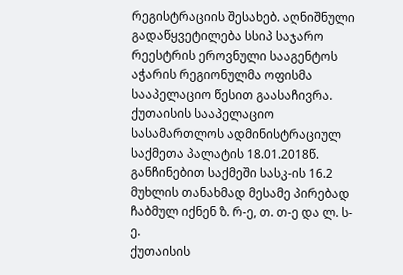რეგისტრაციის შესახებ. აღნიშნული გადაწყვეტილება სსიპ საჯარო რეესტრის ეროვნული სააგენტოს აჭარის რეგიონულმა ოფისმა სააპელაციო წესით გაასაჩივრა.
ქუთაისის სააპელაციო სასამართლოს ადმინისტრაციულ საქმეთა პალატის 18.01.2018წ. განჩინებით საქმეში სასკ-ის 16.2 მუხლის თანახმად მესამე პირებად ჩაბმულ იქნენ ზ. რ-ე, თ. თ-ე და ლ. ს-ე.
ქუთაისის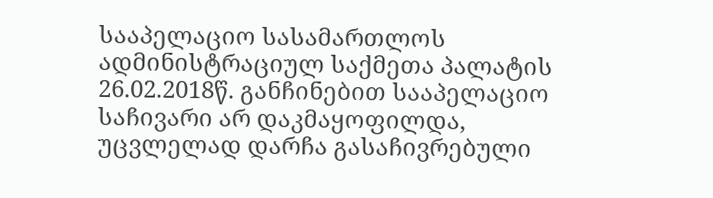სააპელაციო სასამართლოს ადმინისტრაციულ საქმეთა პალატის 26.02.2018წ. განჩინებით სააპელაციო საჩივარი არ დაკმაყოფილდა, უცვლელად დარჩა გასაჩივრებული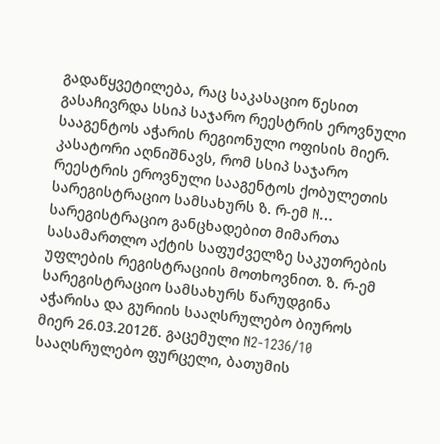გადაწყვეტილება, რაც საკასაციო წესით გასაჩივრდა სსიპ საჯარო რეესტრის ეროვნული სააგენტოს აჭარის რეგიონული ოფისის მიერ.
კასატორი აღნიშნავს, რომ სსიპ საჯარო რეესტრის ეროვნული სააგენტოს ქობულეთის სარეგისტრაციო სამსახურს ზ. რ-ემ N… სარეგისტრაციო განცხადებით მიმართა სასამართლო აქტის საფუძველზე საკუთრების უფლების რეგისტრაციის მოთხოვნით. ზ. რ-ემ სარეგისტრაციო სამსახურს წარუდგინა აჭარისა და გურიის სააღსრულებო ბიუროს მიერ 26.03.2012წ. გაცემული N2-1236/10 სააღსრულებო ფურცელი, ბათუმის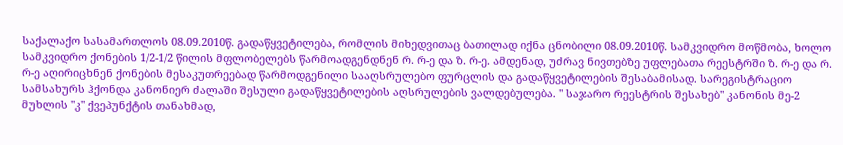საქალაქო სასამართლოს 08.09.2010წ. გადაწყვეტილება, რომლის მიხედვითაც ბათილად იქნა ცნობილი 08.09.2010წ. სამკვიდრო მოწმობა, ხოლო სამკვიდრო ქონების 1/2-1/2 წილის მფლობელებს წარმოადგენდნენ რ. რ-ე და ზ. რ-ე. ამდენად, უძრავ ნივთებზე უფლებათა რეესტრში ზ. რ-ე და რ. რ-ე აღირიცხნენ ქონების მესაკუთრეებად წარმოდგენილი სააღსრულებო ფურცლის და გადაწყვეტილების შესაბამისად. სარეგისტრაციო სამსახურს ჰქონდა კანონიერ ძალაში შესული გადაწყვეტილების აღსრულების ვალდებულება. " საჯარო რეესტრის შესახებ" კანონის მე-2 მუხლის "კ" ქვეპუნქტის თანახმად,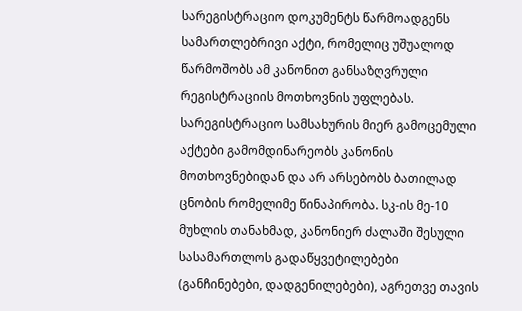სარეგისტრაციო დოკუმენტს წარმოადგენს სამართლებრივი აქტი, რომელიც უშუალოდ წარმოშობს ამ კანონით განსაზღვრული რეგისტრაციის მოთხოვნის უფლებას. სარეგისტრაციო სამსახურის მიერ გამოცემული აქტები გამომდინარეობს კანონის მოთხოვნებიდან და არ არსებობს ბათილად ცნობის რომელიმე წინაპირობა. სკ-ის მე-10 მუხლის თანახმად, კანონიერ ძალაში შესული სასამართლოს გადაწყვეტილებები (განჩინებები, დადგენილებები), აგრეთვე თავის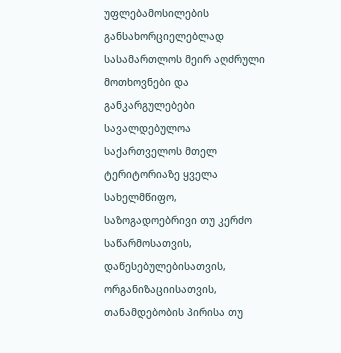უფლებამოსილების განსახორციელებლად სასამართლოს მეირ აღძრული მოთხოვნები და განკარგულებები სავალდებულოა საქართველოს მთელ ტერიტორიაზე ყველა სახელმწიფო, საზოგადოებრივი თუ კერძო საწარმოსათვის, დაწესებულებისათვის, ორგანიზაციისათვის, თანამდებობის პირისა თუ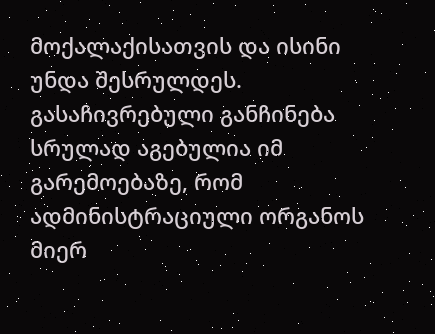მოქალაქისათვის და ისინი უნდა შესრულდეს.
გასაჩივრებული განჩინება სრულად აგებულია იმ გარემოებაზე, რომ ადმინისტრაციული ორგანოს მიერ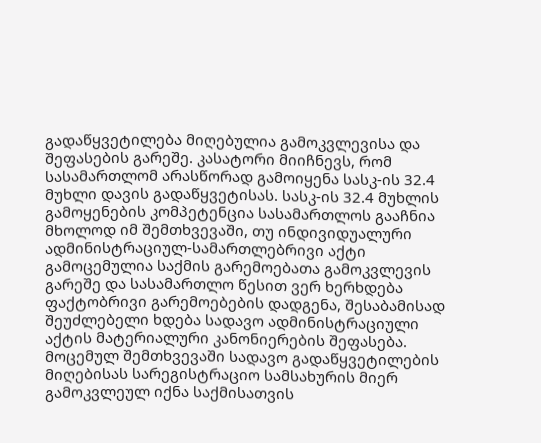გადაწყვეტილება მიღებულია გამოკვლევისა და შეფასების გარეშე. კასატორი მიიჩნევს, რომ სასამართლომ არასწორად გამოიყენა სასკ-ის 32.4 მუხლი დავის გადაწყვეტისას. სასკ-ის 32.4 მუხლის გამოყენების კომპეტენცია სასამართლოს გააჩნია მხოლოდ იმ შემთხვევაში, თუ ინდივიდუალური ადმინისტრაციულ-სამართლებრივი აქტი გამოცემულია საქმის გარემოებათა გამოკვლევის გარეშე და სასამართლო წესით ვერ ხერხდება ფაქტობრივი გარემოებების დადგენა, შესაბამისად შეუძლებელი ხდება სადავო ადმინისტრაციული აქტის მატერიალური კანონიერების შეფასება. მოცემულ შემთხვევაში სადავო გადაწყვეტილების მიღებისას სარეგისტრაციო სამსახურის მიერ გამოკვლეულ იქნა საქმისათვის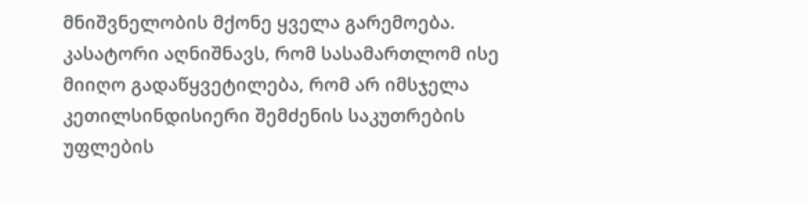მნიშვნელობის მქონე ყველა გარემოება.
კასატორი აღნიშნავს, რომ სასამართლომ ისე მიიღო გადაწყვეტილება, რომ არ იმსჯელა კეთილსინდისიერი შემძენის საკუთრების უფლების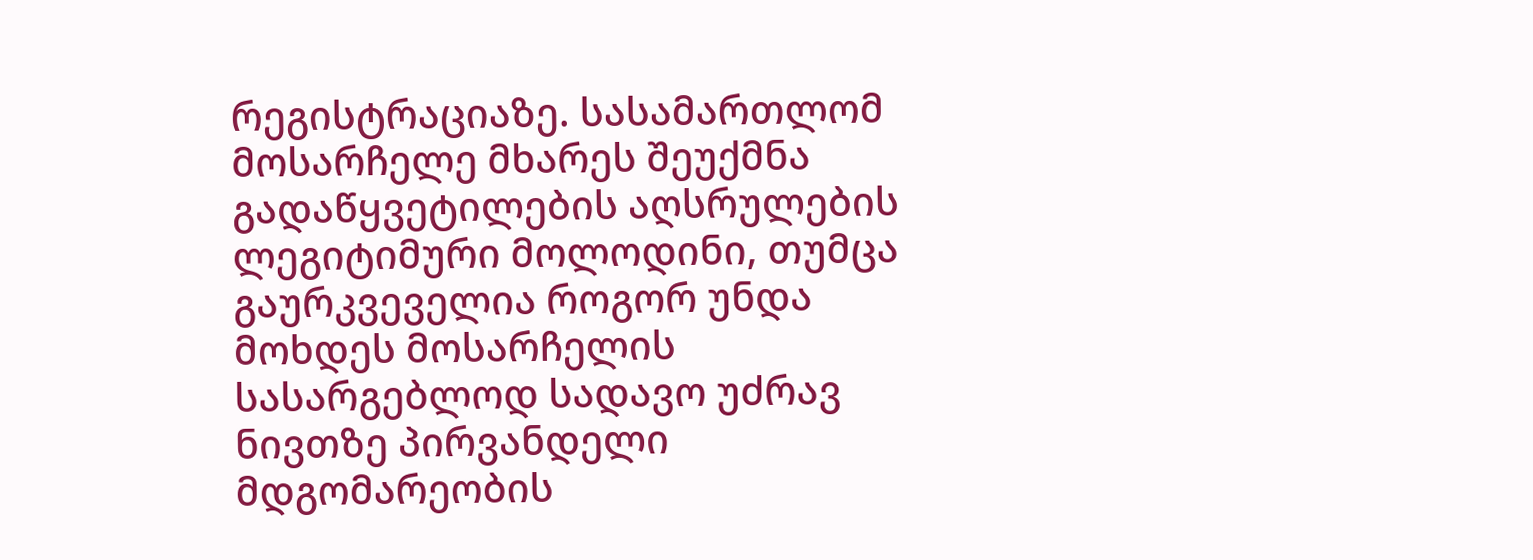რეგისტრაციაზე. სასამართლომ მოსარჩელე მხარეს შეუქმნა გადაწყვეტილების აღსრულების ლეგიტიმური მოლოდინი, თუმცა გაურკვეველია როგორ უნდა მოხდეს მოსარჩელის სასარგებლოდ სადავო უძრავ ნივთზე პირვანდელი მდგომარეობის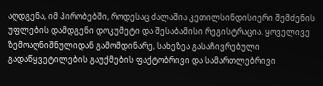აღდგენა, იმ პირობებში, როდესაც ძალაშია კეთილსინდისიერი შემძენის უფლების დამდგენი დოკუმეტი და შესაბამისი რეგისტრაცია. ყოველივე ზემოაღნიშნულიდან გამომდინარე, სახეზეა გასაჩივრებული გადაწყვეტილების გაუქმების ფაქტობრივი და სამართლებრივი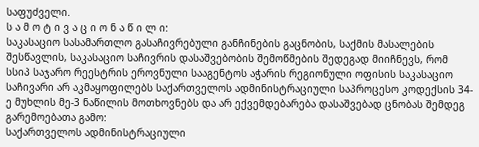საფუძველი.
ს ა მ ო ტ ი ვ ა ც ი ო ნ ა წ ი ლ ი:
საკასაციო სასამართლო გასაჩივრებული განჩინების გაცნობის, საქმის მასალების შესწავლის, საკასაციო საჩივრის დასაშვებობის შემოწმების შედეგად მიიჩნევს, რომ სსიპ საჯარო რეესტრის ეროვნული სააგენტოს აჭარის რეგიონული ოფისის საკასაციო საჩივარი არ აკმაყოფილებს საქართველოს ადმინისტრაციული საპროცესო კოდექსის 34-ე მუხლის მე-3 ნაწილის მოთხოვნებს და არ ექვემდებარება დასაშვებად ცნობას შემდეგ გარემოებათა გამო:
საქართველოს ადმინისტრაციული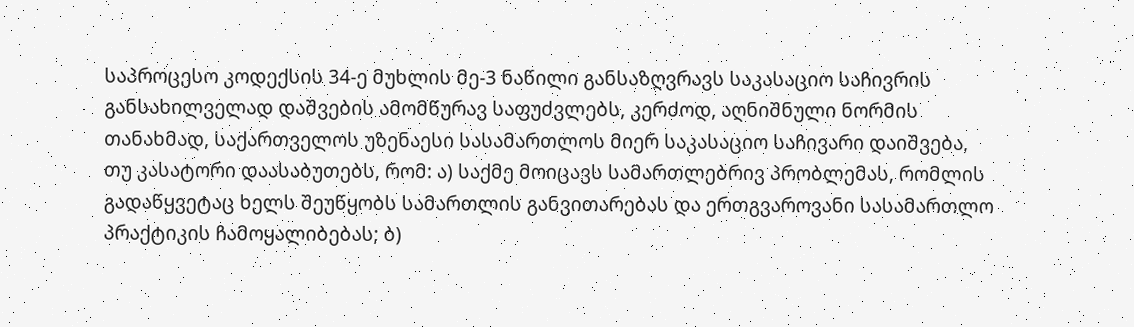საპროცესო კოდექსის 34-ე მუხლის მე-3 ნაწილი განსაზღვრავს საკასაციო საჩივრის განსახილველად დაშვების ამომწურავ საფუძვლებს, კერძოდ, აღნიშნული ნორმის თანახმად, საქართველოს უზენაესი სასამართლოს მიერ საკასაციო საჩივარი დაიშვება, თუ კასატორი დაასაბუთებს, რომ: ა) საქმე მოიცავს სამართლებრივ პრობლემას, რომლის გადაწყვეტაც ხელს შეუწყობს სამართლის განვითარებას და ერთგვაროვანი სასამართლო პრაქტიკის ჩამოყალიბებას; ბ)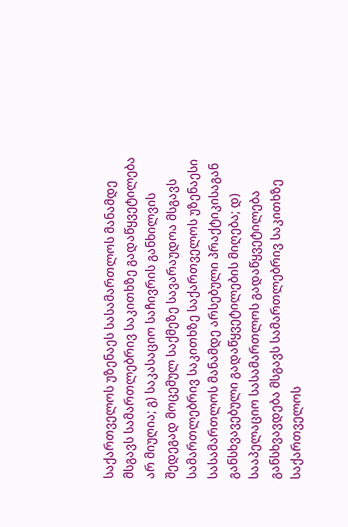საქართველოს უზენაეს სასამართლოს მანამდე მსგავს სამართლებრივ საკითხზე გადაწყვეტილება არ მიუღია; გ) საკასაციო საჩივრის განხილვის შედეგად მოცემულ საქმეზე სავარაუდოა მსგავს სამართლებრივ საკითხზე საქართველოს უზენაესი სასამართლოს მანამდე არსებული პრაქტიკისაგან განსხვავებული გადაწყვეტილების მიღება; დ) სააპელაციო სასამართლოს გადაწყვეტილება განსხვავდება მსგავს სამართლებრივ საკითხზე საქართველოს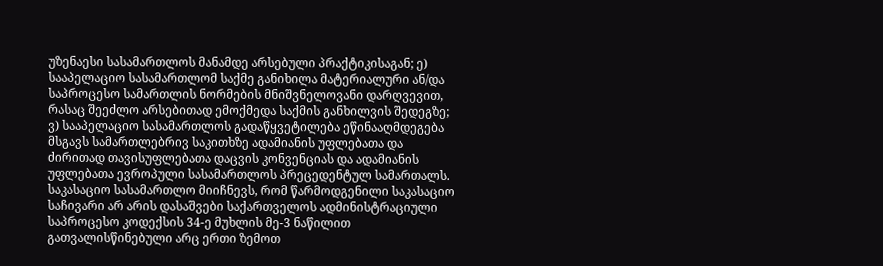უზენაესი სასამართლოს მანამდე არსებული პრაქტიკისაგან; ე) სააპელაციო სასამართლომ საქმე განიხილა მატერიალური ან/და საპროცესო სამართლის ნორმების მნიშვნელოვანი დარღვევით, რასაც შეეძლო არსებითად ემოქმედა საქმის განხილვის შედეგზე; ვ) სააპელაციო სასამართლოს გადაწყვეტილება ეწინააღმდეგება მსგავს სამართლებრივ საკითხზე ადამიანის უფლებათა და ძირითად თავისუფლებათა დაცვის კონვენციას და ადამიანის უფლებათა ევროპული სასამართლოს პრეცედენტულ სამართალს.
საკასაციო სასამართლო მიიჩნევს, რომ წარმოდგენილი საკასაციო საჩივარი არ არის დასაშვები საქართველოს ადმინისტრაციული საპროცესო კოდექსის 34-ე მუხლის მე-3 ნაწილით გათვალისწინებული არც ერთი ზემოთ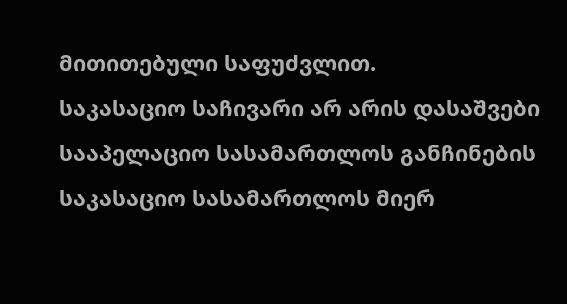მითითებული საფუძვლით.
საკასაციო საჩივარი არ არის დასაშვები სააპელაციო სასამართლოს განჩინების საკასაციო სასამართლოს მიერ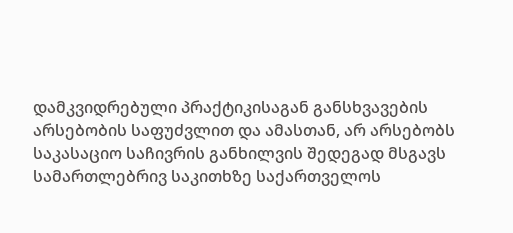დამკვიდრებული პრაქტიკისაგან განსხვავების არსებობის საფუძვლით და ამასთან, არ არსებობს საკასაციო საჩივრის განხილვის შედეგად მსგავს სამართლებრივ საკითხზე საქართველოს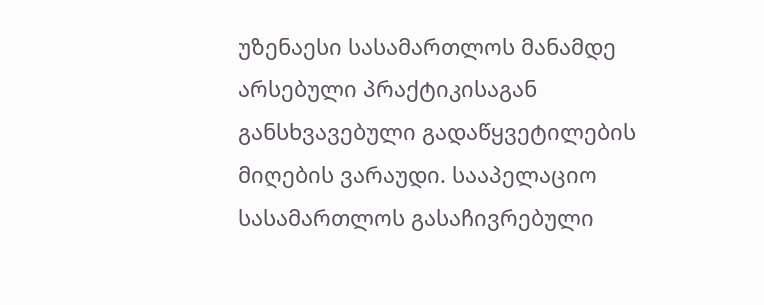უზენაესი სასამართლოს მანამდე არსებული პრაქტიკისაგან განსხვავებული გადაწყვეტილების მიღების ვარაუდი. სააპელაციო სასამართლოს გასაჩივრებული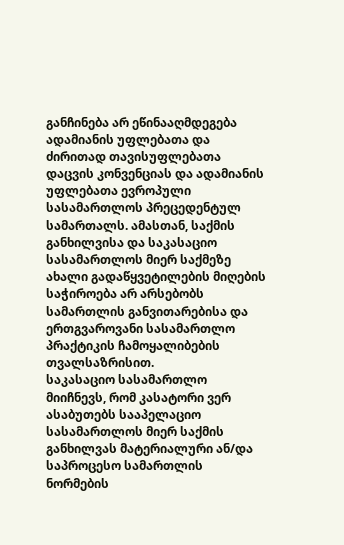განჩინება არ ეწინააღმდეგება ადამიანის უფლებათა და ძირითად თავისუფლებათა დაცვის კონვენციას და ადამიანის უფლებათა ევროპული სასამართლოს პრეცედენტულ სამართალს. ამასთან, საქმის განხილვისა და საკასაციო სასამართლოს მიერ საქმეზე ახალი გადაწყვეტილების მიღების საჭიროება არ არსებობს სამართლის განვითარებისა და ერთგვაროვანი სასამართლო პრაქტიკის ჩამოყალიბების თვალსაზრისით.
საკასაციო სასამართლო მიიჩნევს, რომ კასატორი ვერ ასაბუთებს სააპელაციო სასამართლოს მიერ საქმის განხილვას მატერიალური ან/და საპროცესო სამართლის ნორმების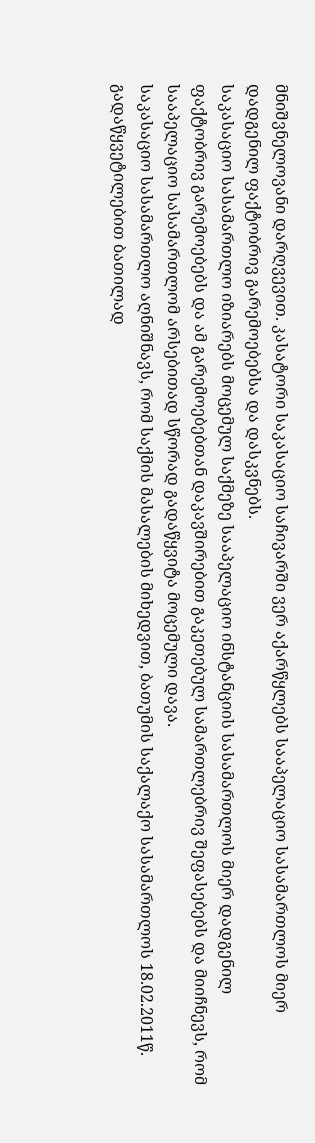მნიშვნელოვანი დარღვევით. კასატორი საკასაციო საჩივარში ვერ აქარწყლებს სააპელაციო სასამართლოს მიერ დადგენილ ფაქტობრივ გარემოებებსა და დასკვნებს.
საკასაციო სასამართლო იზიარებს მოცემულ საქმეზე სააპელაციო ინსტანციის სასამართლოს მიერ დადგენილ ფაქტობრივ გარემოებებს და ამ გარემოებებთან დაკავშირებით გაკეთებულ სამართლებრივ შეფასებებს და მიიჩნევს, რომ სააპელაციო სასამართლომ არსებითად სწორად გადაწყვიტა მოცემული დავა.
საკასაციო სასამართლო აღნიშნავს, რომ საქმის მასალების მიხედვით, ბათუმის საქალაქო სასამართლოს 18.02.2011წ. გადაწყვეტილებით ბათილად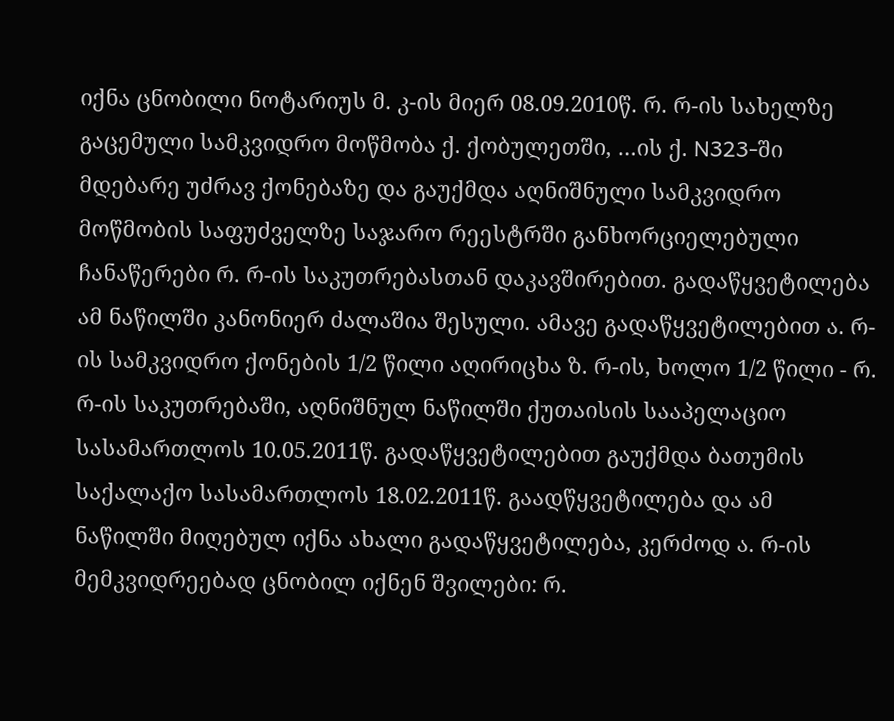იქნა ცნობილი ნოტარიუს მ. კ-ის მიერ 08.09.2010წ. რ. რ-ის სახელზე გაცემული სამკვიდრო მოწმობა ქ. ქობულეთში, …ის ქ. N323-ში მდებარე უძრავ ქონებაზე და გაუქმდა აღნიშნული სამკვიდრო მოწმობის საფუძველზე საჯარო რეესტრში განხორციელებული ჩანაწერები რ. რ-ის საკუთრებასთან დაკავშირებით. გადაწყვეტილება ამ ნაწილში კანონიერ ძალაშია შესული. ამავე გადაწყვეტილებით ა. რ-ის სამკვიდრო ქონების 1/2 წილი აღირიცხა ზ. რ-ის, ხოლო 1/2 წილი - რ. რ-ის საკუთრებაში, აღნიშნულ ნაწილში ქუთაისის სააპელაციო სასამართლოს 10.05.2011წ. გადაწყვეტილებით გაუქმდა ბათუმის საქალაქო სასამართლოს 18.02.2011წ. გაადწყვეტილება და ამ ნაწილში მიღებულ იქნა ახალი გადაწყვეტილება, კერძოდ ა. რ-ის მემკვიდრეებად ცნობილ იქნენ შვილები: რ.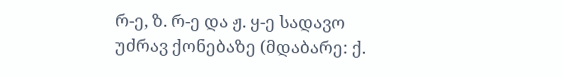რ-ე, ზ. რ-ე და ჟ. ყ-ე სადავო უძრავ ქონებაზე (მდაბარე: ქ.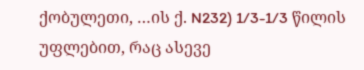ქობულეთი, …ის ქ. N232) 1/3-1/3 წილის უფლებით, რაც ასევე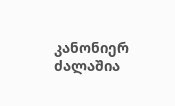კანონიერ ძალაშია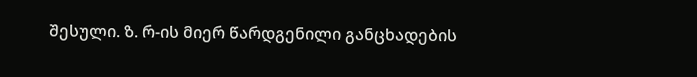შესული. ზ. რ-ის მიერ წარდგენილი განცხადების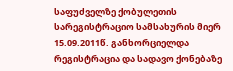საფუძველზე ქობულეთის სარეგისტრაციო სამსახურის მიერ 15.09.2011წ. განხორციელდა რეგისტრაცია და სადავო ქონებაზე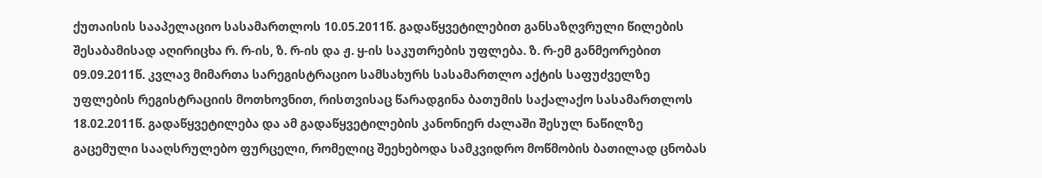ქუთაისის სააპელაციო სასამართლოს 10.05.2011წ. გადაწყვეტილებით განსაზღვრული წილების შესაბამისად აღირიცხა რ. რ-ის, ზ. რ-ის და ჟ. ყ-ის საკუთრების უფლება. ზ. რ-ემ განმეორებით 09.09.2011წ. კვლავ მიმართა სარეგისტრაციო სამსახურს სასამართლო აქტის საფუძველზე უფლების რეგისტრაციის მოთხოვნით, რისთვისაც წარადგინა ბათუმის საქალაქო სასამართლოს 18.02.2011წ. გადაწყვეტილება და ამ გადაწყვეტილების კანონიერ ძალაში შესულ ნაწილზე გაცემული სააღსრულებო ფურცელი, რომელიც შეეხებოდა სამკვიდრო მოწმობის ბათილად ცნობას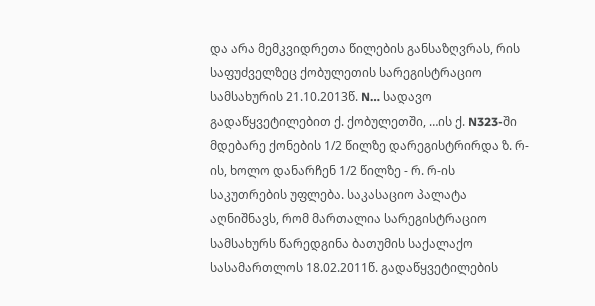და არა მემკვიდრეთა წილების განსაზღვრას, რის საფუძველზეც ქობულეთის სარეგისტრაციო სამსახურის 21.10.2013წ. N… სადავო გადაწყვეტილებით ქ. ქობულეთში, …ის ქ. N323-ში მდებარე ქონების 1/2 წილზე დარეგისტრირდა ზ. რ-ის, ხოლო დანარჩენ 1/2 წილზე - რ. რ-ის საკუთრების უფლება. საკასაციო პალატა აღნიშნავს, რომ მართალია სარეგისტრაციო სამსახურს წარედგინა ბათუმის საქალაქო სასამართლოს 18.02.2011წ. გადაწყვეტილების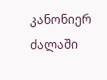კანონიერ ძალაში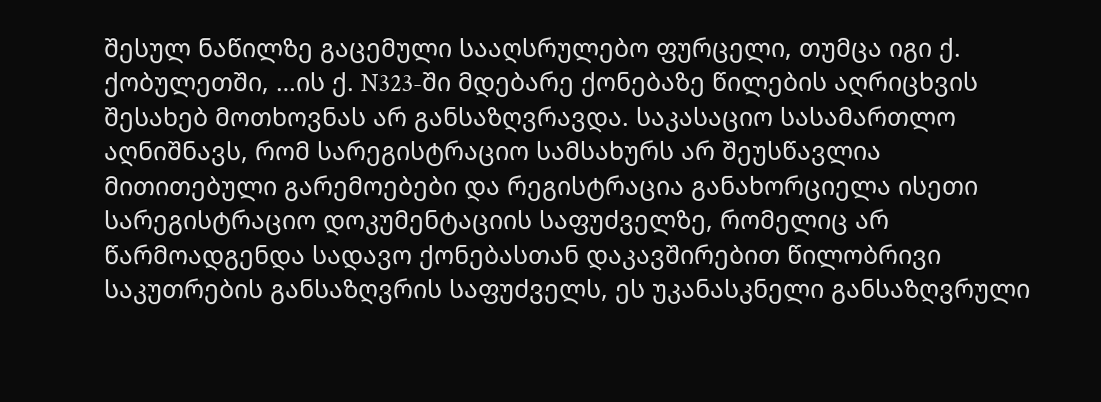შესულ ნაწილზე გაცემული სააღსრულებო ფურცელი, თუმცა იგი ქ. ქობულეთში, …ის ქ. N323-ში მდებარე ქონებაზე წილების აღრიცხვის შესახებ მოთხოვნას არ განსაზღვრავდა. საკასაციო სასამართლო აღნიშნავს, რომ სარეგისტრაციო სამსახურს არ შეუსწავლია მითითებული გარემოებები და რეგისტრაცია განახორციელა ისეთი სარეგისტრაციო დოკუმენტაციის საფუძველზე, რომელიც არ წარმოადგენდა სადავო ქონებასთან დაკავშირებით წილობრივი საკუთრების განსაზღვრის საფუძველს, ეს უკანასკნელი განსაზღვრული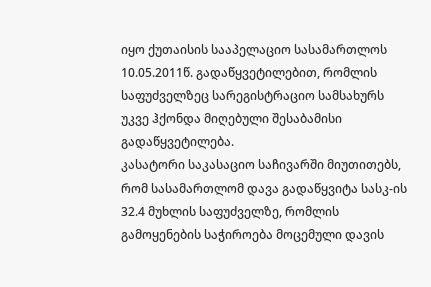იყო ქუთაისის სააპელაციო სასამართლოს 10.05.2011წ. გადაწყვეტილებით, რომლის საფუძველზეც სარეგისტრაციო სამსახურს უკვე ჰქონდა მიღებული შესაბამისი გადაწყვეტილება.
კასატორი საკასაციო საჩივარში მიუთითებს, რომ სასამართლომ დავა გადაწყვიტა სასკ-ის 32.4 მუხლის საფუძველზე, რომლის გამოყენების საჭიროება მოცემული დავის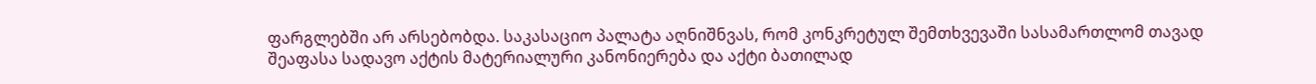ფარგლებში არ არსებობდა. საკასაციო პალატა აღნიშნვას, რომ კონკრეტულ შემთხვევაში სასამართლომ თავად შეაფასა სადავო აქტის მატერიალური კანონიერება და აქტი ბათილად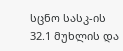სცნო სასკ-ის 32.1 მუხლის და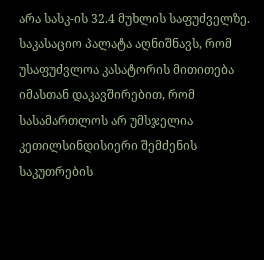არა სასკ-ის 32.4 მუხლის საფუძველზე.
საკასაციო პალატა აღნიშნავს, რომ უსაფუძვლოა კასატორის მითითება იმასთან დაკავშირებით, რომ სასამართლოს არ უმსჯელია კეთილსინდისიერი შემძენის საკუთრების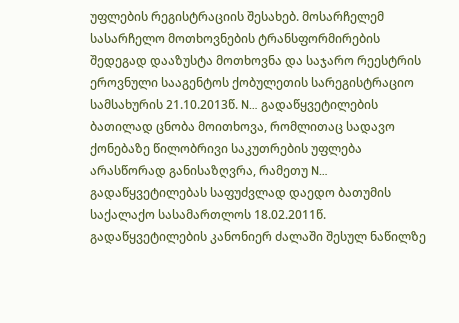უფლების რეგისტრაციის შესახებ. მოსარჩელემ სასარჩელო მოთხოვნების ტრანსფორმირების შედეგად დააზუსტა მოთხოვნა და საჯარო რეესტრის ეროვნული სააგენტოს ქობულეთის სარეგისტრაციო სამსახურის 21.10.2013წ. N… გადაწყვეტილების ბათილად ცნობა მოითხოვა, რომლითაც სადავო ქონებაზე წილობრივი საკუთრების უფლება არასწორად განისაზღვრა, რამეთუ N… გადაწყვეტილებას საფუძვლად დაედო ბათუმის საქალაქო სასამართლოს 18.02.2011წ. გადაწყვეტილების კანონიერ ძალაში შესულ ნაწილზე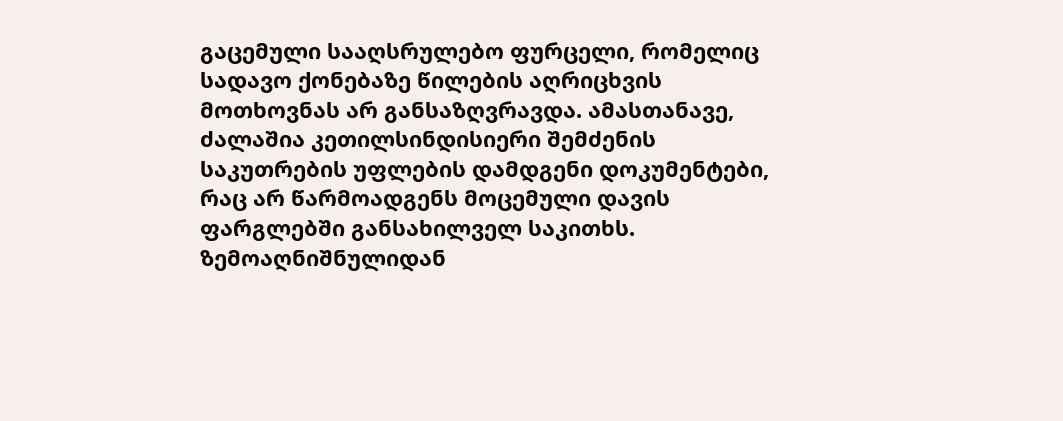გაცემული სააღსრულებო ფურცელი, რომელიც სადავო ქონებაზე წილების აღრიცხვის მოთხოვნას არ განსაზღვრავდა. ამასთანავე, ძალაშია კეთილსინდისიერი შემძენის საკუთრების უფლების დამდგენი დოკუმენტები, რაც არ წარმოადგენს მოცემული დავის ფარგლებში განსახილველ საკითხს.
ზემოაღნიშნულიდან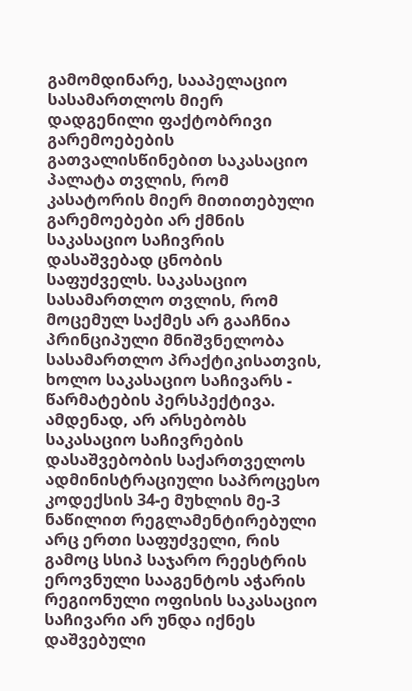გამომდინარე, სააპელაციო სასამართლოს მიერ დადგენილი ფაქტობრივი გარემოებების გათვალისწინებით საკასაციო პალატა თვლის, რომ კასატორის მიერ მითითებული გარემოებები არ ქმნის საკასაციო საჩივრის დასაშვებად ცნობის საფუძველს. საკასაციო სასამართლო თვლის, რომ მოცემულ საქმეს არ გააჩნია პრინციპული მნიშვნელობა სასამართლო პრაქტიკისათვის, ხოლო საკასაციო საჩივარს - წარმატების პერსპექტივა. ამდენად, არ არსებობს საკასაციო საჩივრების დასაშვებობის საქართველოს ადმინისტრაციული საპროცესო კოდექსის 34-ე მუხლის მე-3 ნაწილით რეგლამენტირებული არც ერთი საფუძველი, რის გამოც სსიპ საჯარო რეესტრის ეროვნული სააგენტოს აჭარის რეგიონული ოფისის საკასაციო საჩივარი არ უნდა იქნეს დაშვებული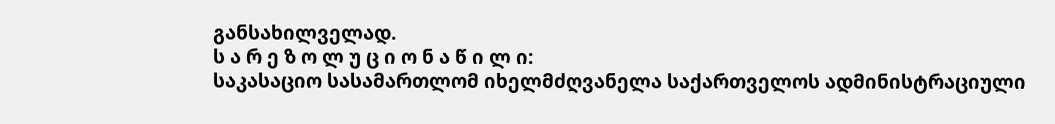განსახილველად.
ს ა რ ე ზ ო ლ უ ც ი ო ნ ა წ ი ლ ი:
საკასაციო სასამართლომ იხელმძღვანელა საქართველოს ადმინისტრაციული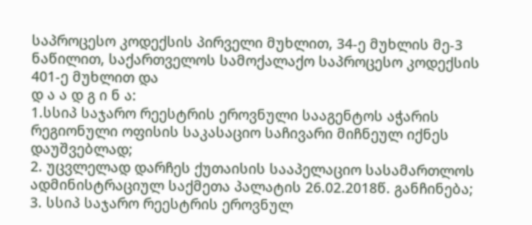საპროცესო კოდექსის პირველი მუხლით, 34-ე მუხლის მე-3 ნაწილით, საქართველოს სამოქალაქო საპროცესო კოდექსის 401-ე მუხლით და
დ ა ა დ გ ი ნ ა:
1.სსიპ საჯარო რეესტრის ეროვნული სააგენტოს აჭარის რეგიონული ოფისის საკასაციო საჩივარი მიჩნეულ იქნეს დაუშვებლად;
2. უცვლელად დარჩეს ქუთაისის სააპელაციო სასამართლოს ადმინისტრაციულ საქმეთა პალატის 26.02.2018წ. განჩინება;
3. სსიპ საჯარო რეესტრის ეროვნულ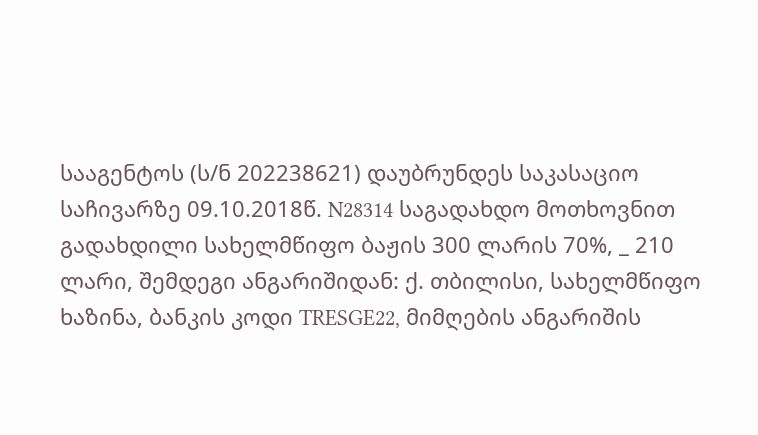სააგენტოს (ს/ნ 202238621) დაუბრუნდეს საკასაციო საჩივარზე 09.10.2018წ. N28314 საგადახდო მოთხოვნით გადახდილი სახელმწიფო ბაჟის 300 ლარის 70%, _ 210 ლარი, შემდეგი ანგარიშიდან: ქ. თბილისი, სახელმწიფო ხაზინა, ბანკის კოდი TRESGE22, მიმღების ანგარიშის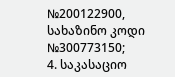№200122900, სახაზინო კოდი №300773150;
4. საკასაციო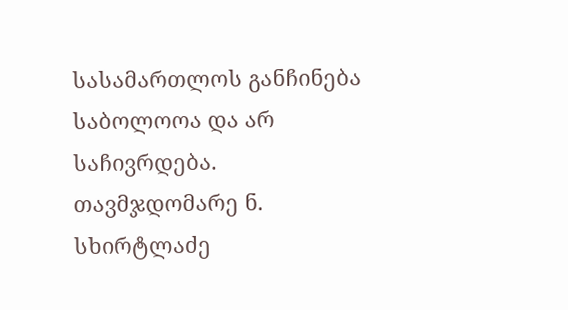სასამართლოს განჩინება საბოლოოა და არ საჩივრდება.
თავმჯდომარე ნ. სხირტლაძე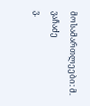მოსამართლეები: მ. ვაჩაძე
ვ.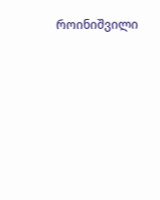როინიშვილი